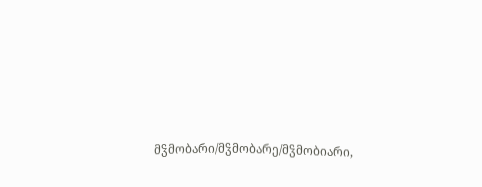მჴმობარი/მჴმობარე/მჴმობიარი,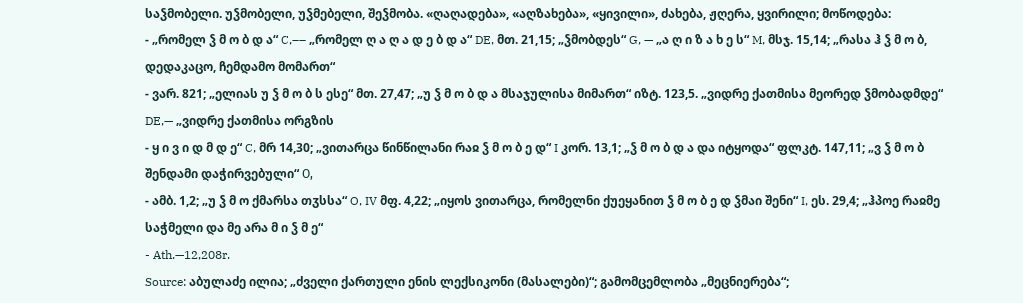საჴმობელი. უჴმობელი, უჴმებელი, შეჴმობა. «ღაღადება», «აღზახება», «ყივილი», ძახება, ჟღერა, ყვირილი; მოწოდება:
- „რომელ ჴ მ ო ბ დ ა“ C,–– „რომელ ღ ა ღ ა დ ე ბ დ ა“ DE, მთ. 21,15; „ჴმობდეს“ G, — „ა ღ ი ზ ა ხ ე ს“ M, მსჯ. 15,14; „რასა ჰ ჴ მ ო ბ, დედაკაცო, ჩემდამო მომართ“
- ვარ. 821; „ელიას უ ჴ მ ო ბ ს ესე“ მთ. 27,47; „უ ჴ მ ო ბ დ ა მსაჯულისა მიმართ“ იზტ. 123,5. „ვიდრე ქათმისა მეორედ ჴმობადმდე“ DE,— „ვიდრე ქათმისა ორგზის
- ყ ი ვ ი დ მ დ ე“ C, მრ 14,30; „ვითარცა წინწილანი რაჲ ჴ მ ო ბ ე დ“ I კორ. 13,1; „ჴ მ ო ბ დ ა და იტყოდა“ ფლკტ. 147,11; „ვ ჴ მ ო ბ შენდამი დაჭირვებული“ О,
- ამბ. 1,2; „უ ჴ მ ო ქმარსა თჳსსა“ O, IV მფ. 4,22; „იყოს ვითარცა, რომელნი ქუეყანით ჴ მ ო ბ ე დ ჴმაი შენი“ I, ეს. 29,4; „ჰპოე რაჲმე საჭმელი და მე არა მ ი ჴ მ ე“
- Ath.—12,208r.
Source: აბულაძე ილია; „ძველი ქართული ენის ლექსიკონი (მასალები)“; გამომცემლობა „მეცნიერება“;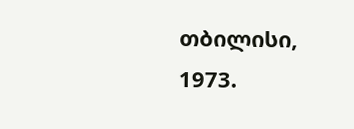თბილისი, 1973.